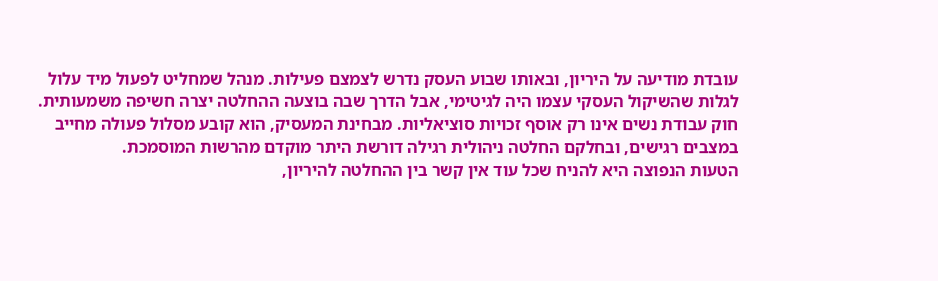עובדת מודיעה על היריון, ובאותו שבוע העסק נדרש לצמצם פעילות. מנהל שמחליט לפעול מיד עלול לגלות שהשיקול העסקי עצמו היה לגיטימי, אבל הדרך שבה בוצעה ההחלטה יצרה חשיפה משמעותית. חוק עבודת נשים אינו רק אוסף זכויות סוציאליות. מבחינת המעסיק, הוא קובע מסלול פעולה מחייב במצבים רגישים, ובחלקם החלטה ניהולית רגילה דורשת היתר מוקדם מהרשות המוסמכת.
הטעות הנפוצה היא להניח שכל עוד אין קשר בין ההחלטה להיריון,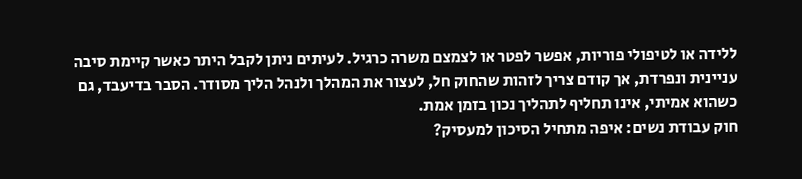ללידה או לטיפולי פוריות, אפשר לפטר או לצמצם משרה כרגיל. לעיתים ניתן לקבל היתר כאשר קיימת סיבה עניינית ונפרדת, אך קודם צריך לזהות שהחוק חל, לעצור את המהלך ולנהל הליך מסודר. הסבר בדיעבד, גם כשהוא אמיתי, אינו תחליף לתהליך נכון בזמן אמת.
חוק עבודת נשים: איפה מתחיל הסיכון למעסיק?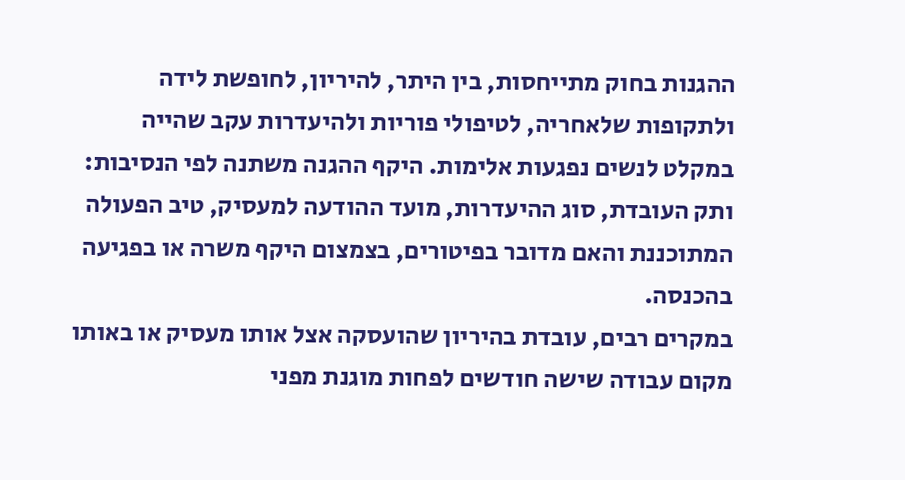ההגנות בחוק מתייחסות, בין היתר, להיריון, לחופשת לידה ולתקופות שלאחריה, לטיפולי פוריות ולהיעדרות עקב שהייה במקלט לנשים נפגעות אלימות. היקף ההגנה משתנה לפי הנסיבות: ותק העובדת, סוג ההיעדרות, מועד ההודעה למעסיק, טיב הפעולה המתוכננת והאם מדובר בפיטורים, בצמצום היקף משרה או בפגיעה בהכנסה.
במקרים רבים, עובדת בהיריון שהועסקה אצל אותו מעסיק או באותו מקום עבודה שישה חודשים לפחות מוגנת מפני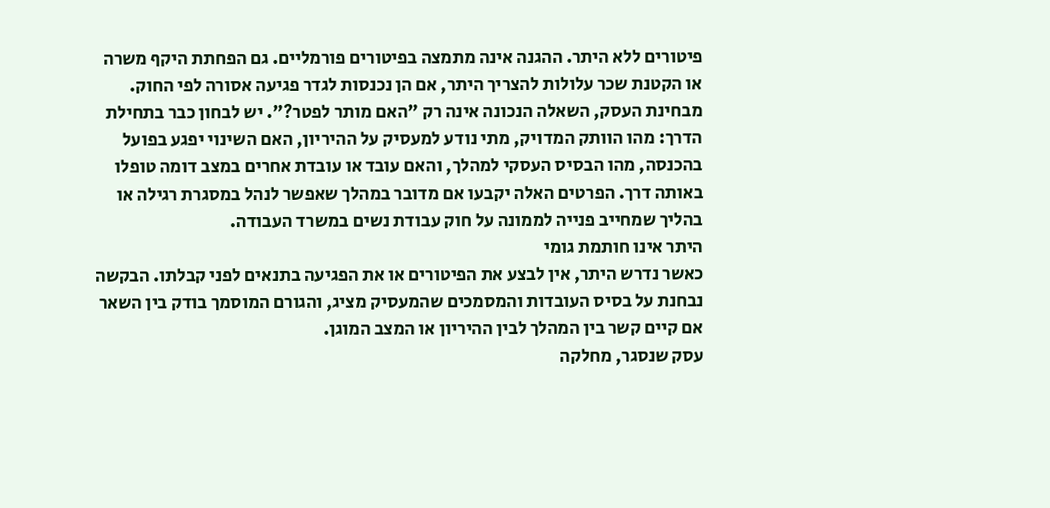פיטורים ללא היתר. ההגנה אינה מתמצה בפיטורים פורמליים. גם הפחתת היקף משרה או הקטנת שכר עלולות להצריך היתר, אם הן נכנסות לגדר פגיעה אסורה לפי החוק.
מבחינת העסק, השאלה הנכונה אינה רק "האם מותר לפטר?". יש לבחון כבר בתחילת הדרך: מהו הוותק המדויק, מתי נודע למעסיק על ההיריון, האם השינוי יפגע בפועל בהכנסה, מהו הבסיס העסקי למהלך, והאם עובד או עובדת אחרים במצב דומה טופלו באותה דרך. הפרטים האלה יקבעו אם מדובר במהלך שאפשר לנהל במסגרת רגילה או בהליך שמחייב פנייה לממונה על חוק עבודת נשים במשרד העבודה.
היתר אינו חותמת גומי
כאשר נדרש היתר, אין לבצע את הפיטורים או את הפגיעה בתנאים לפני קבלתו. הבקשה נבחנת על בסיס העובדות והמסמכים שהמעסיק מציג, והגורם המוסמך בודק בין השאר אם קיים קשר בין המהלך לבין ההיריון או המצב המוגן.
עסק שנסגר, מחלקה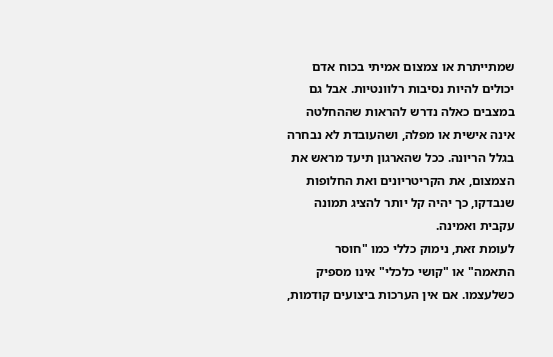שמתייתרת או צמצום אמיתי בכוח אדם יכולים להיות נסיבות רלוונטיות. אבל גם במצבים כאלה נדרש להראות שההחלטה אינה אישית או מפלה, ושהעובדת לא נבחרה בגלל הריונה. ככל שהארגון תיעד מראש את הצמצום, את הקריטריונים ואת החלופות שנבדקו, כך יהיה קל יותר להציג תמונה עקבית ואמינה.
לעומת זאת, נימוק כללי כמו "חוסר התאמה" או "קושי כלכלי" אינו מספיק כשלעצמו. אם אין הערכות ביצועים קודמות,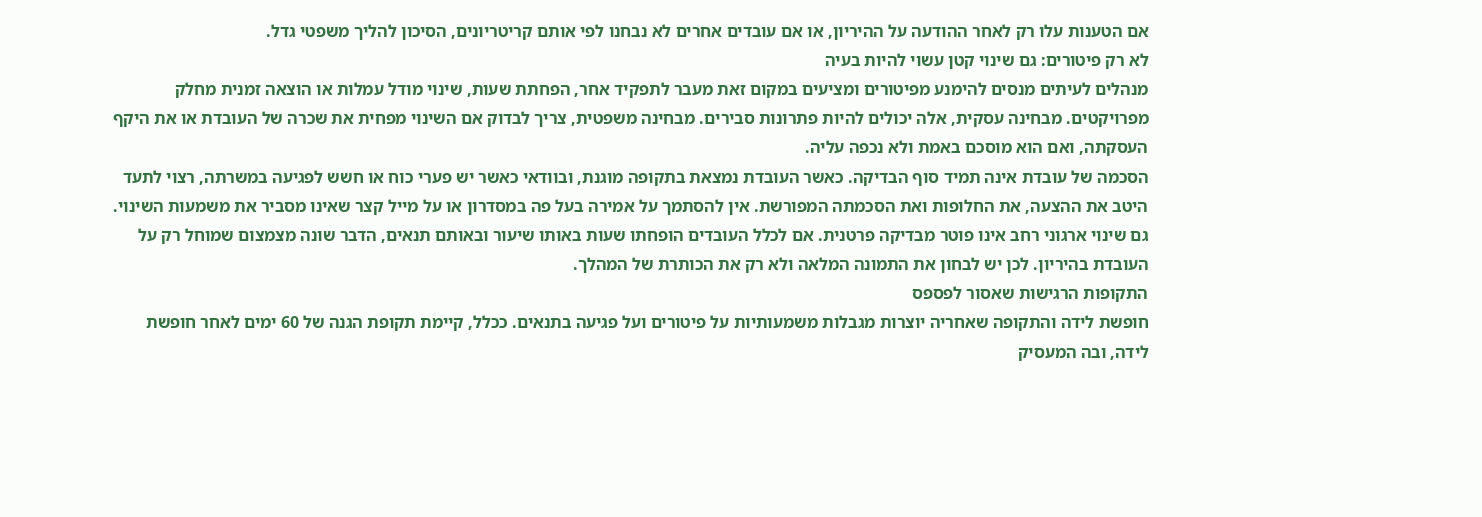אם הטענות עלו רק לאחר ההודעה על ההיריון, או אם עובדים אחרים לא נבחנו לפי אותם קריטריונים, הסיכון להליך משפטי גדל.
לא רק פיטורים: גם שינוי קטן עשוי להיות בעיה
מנהלים לעיתים מנסים להימנע מפיטורים ומציעים במקום זאת מעבר לתפקיד אחר, הפחתת שעות, שינוי מודל עמלות או הוצאה זמנית מחלק מפרויקטים. מבחינה עסקית, אלה יכולים להיות פתרונות סבירים. מבחינה משפטית, צריך לבדוק אם השינוי מפחית את שכרה של העובדת או את היקף העסקתה, ואם הוא מוסכם באמת ולא נכפה עליה.
הסכמה של עובדת אינה תמיד סוף הבדיקה. כאשר העובדת נמצאת בתקופה מוגנת, ובוודאי כאשר יש פערי כוח או חשש לפגיעה במשרתה, רצוי לתעד היטב את ההצעה, את החלופות ואת הסכמתה המפורשת. אין להסתמך על אמירה בעל פה במסדרון או על מייל קצר שאינו מסביר את משמעות השינוי.
גם שינוי ארגוני רחב אינו פוטר מבדיקה פרטנית. אם לכלל העובדים הופחתו שעות באותו שיעור ובאותם תנאים, הדבר שונה מצמצום שמוחל רק על העובדת בהיריון. לכן יש לבחון את התמונה המלאה ולא רק את הכותרת של המהלך.
התקופות הרגישות שאסור לפספס
חופשת לידה והתקופה שאחריה יוצרות מגבלות משמעותיות על פיטורים ועל פגיעה בתנאים. ככלל, קיימת תקופת הגנה של 60 ימים לאחר חופשת לידה, ובה המעסיק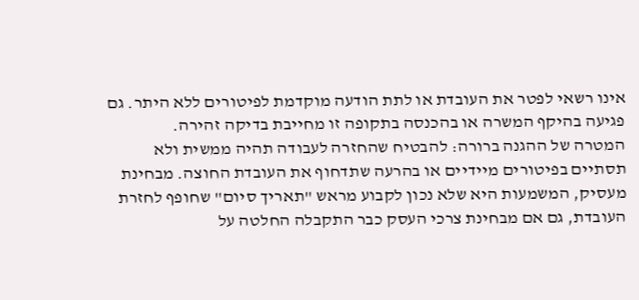אינו רשאי לפטר את העובדת או לתת הודעה מוקדמת לפיטורים ללא היתר. גם פגיעה בהיקף המשרה או בהכנסה בתקופה זו מחייבת בדיקה זהירה.
המטרה של ההגנה ברורה: להבטיח שהחזרה לעבודה תהיה ממשית ולא תסתיים בפיטורים מיידיים או בהרעה שתדחוף את העובדת החוצה. מבחינת מעסיק, המשמעות היא שלא נכון לקבוע מראש "תאריך סיום" שחופף לחזרת העובדת, גם אם מבחינת צרכי העסק כבר התקבלה החלטה על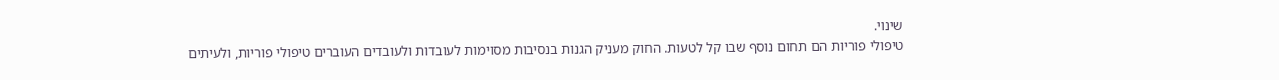שינוי.
טיפולי פוריות הם תחום נוסף שבו קל לטעות. החוק מעניק הגנות בנסיבות מסוימות לעובדות ולעובדים העוברים טיפולי פוריות, ולעיתים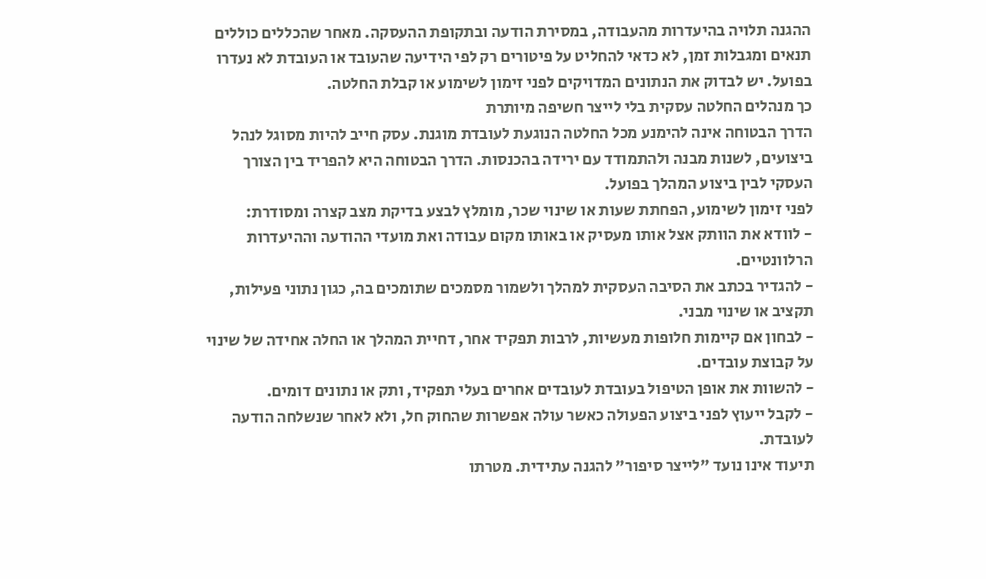ההגנה תלויה בהיעדרות מהעבודה, במסירת הודעה ובתקופת ההעסקה. מאחר שהכללים כוללים תנאים ומגבלות זמן, לא כדאי להחליט על פיטורים רק לפי הידיעה שהעובד או העובדת לא נעדרו בפועל. יש לבדוק את הנתונים המדויקים לפני זימון לשימוע או קבלת החלטה.
כך מנהלים החלטה עסקית בלי לייצר חשיפה מיותרת
הדרך הבטוחה אינה להימנע מכל החלטה הנוגעת לעובדת מוגנת. עסק חייב להיות מסוגל לנהל ביצועים, לשנות מבנה ולהתמודד עם ירידה בהכנסות. הדרך הבטוחה היא להפריד בין הצורך העסקי לבין ביצוע המהלך בפועל.
לפני זימון לשימוע, הפחתת שעות או שינוי שכר, מומלץ לבצע בדיקת מצב קצרה ומסודרת:
- לוודא את הוותק אצל אותו מעסיק או באותו מקום עבודה ואת מועדי ההודעה וההיעדרות הרלוונטיים.
- להגדיר בכתב את הסיבה העסקית למהלך ולשמור מסמכים שתומכים בה, כגון נתוני פעילות, תקציב או שינוי מבני.
- לבחון אם קיימות חלופות מעשיות, לרבות תפקיד אחר, דחיית המהלך או החלה אחידה של שינוי על קבוצת עובדים.
- להשוות את אופן הטיפול בעובדת לעובדים אחרים בעלי תפקיד, ותק או נתונים דומים.
- לקבל ייעוץ לפני ביצוע הפעולה כאשר עולה אפשרות שהחוק חל, ולא לאחר שנשלחה הודעה לעובדת.
תיעוד אינו נועד "לייצר סיפור" להגנה עתידית. מטרתו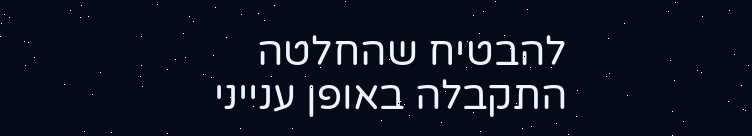להבטיח שהחלטה התקבלה באופן ענייני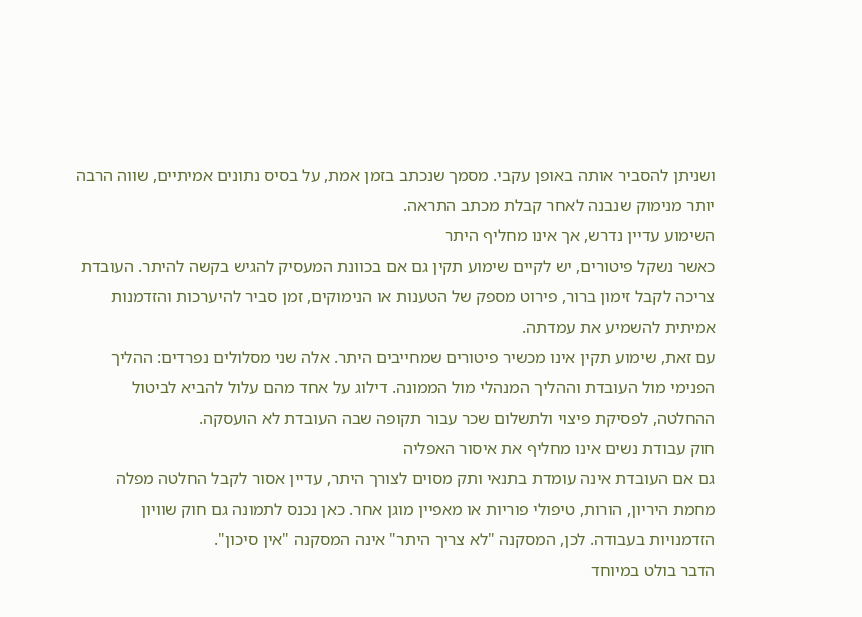ושניתן להסביר אותה באופן עקבי. מסמך שנכתב בזמן אמת, על בסיס נתונים אמיתיים, שווה הרבה יותר מנימוק שנבנה לאחר קבלת מכתב התראה.
השימוע עדיין נדרש, אך אינו מחליף היתר
כאשר נשקל פיטורים, יש לקיים שימוע תקין גם אם בכוונת המעסיק להגיש בקשה להיתר. העובדת צריכה לקבל זימון ברור, פירוט מספק של הטענות או הנימוקים, זמן סביר להיערכות והזדמנות אמיתית להשמיע את עמדתה.
עם זאת, שימוע תקין אינו מכשיר פיטורים שמחייבים היתר. אלה שני מסלולים נפרדים: ההליך הפנימי מול העובדת וההליך המנהלי מול הממונה. דילוג על אחד מהם עלול להביא לביטול ההחלטה, לפסיקת פיצוי ולתשלום שכר עבור תקופה שבה העובדת לא הועסקה.
חוק עבודת נשים אינו מחליף את איסור האפליה
גם אם העובדת אינה עומדת בתנאי ותק מסוים לצורך היתר, עדיין אסור לקבל החלטה מפלה מחמת היריון, הורות, טיפולי פוריות או מאפיין מוגן אחר. כאן נכנס לתמונה גם חוק שוויון הזדמנויות בעבודה. לכן, המסקנה "לא צריך היתר" אינה המסקנה "אין סיכון".
הדבר בולט במיוחד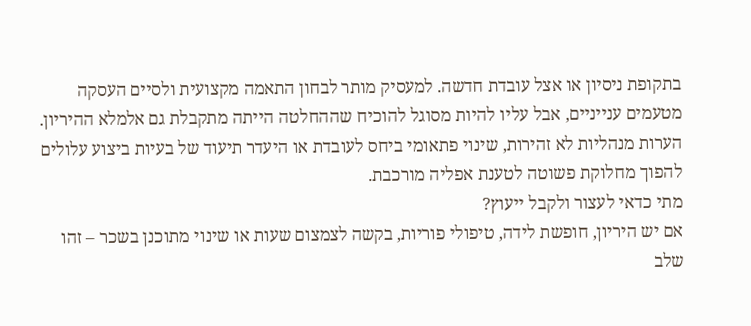בתקופת ניסיון או אצל עובדת חדשה. למעסיק מותר לבחון התאמה מקצועית ולסיים העסקה מטעמים ענייניים, אבל עליו להיות מסוגל להוכיח שההחלטה הייתה מתקבלת גם אלמלא ההיריון. הערות מנהליות לא זהירות, שינוי פתאומי ביחס לעובדת או היעדר תיעוד של בעיות ביצוע עלולים להפוך מחלוקת פשוטה לטענת אפליה מורכבת.
מתי כדאי לעצור ולקבל ייעוץ?
אם יש היריון, חופשת לידה, טיפולי פוריות, בקשה לצמצום שעות או שינוי מתוכנן בשכר – זהו שלב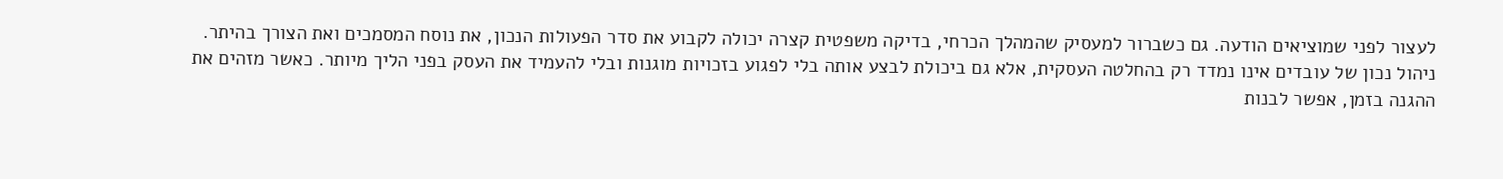לעצור לפני שמוציאים הודעה. גם כשברור למעסיק שהמהלך הכרחי, בדיקה משפטית קצרה יכולה לקבוע את סדר הפעולות הנכון, את נוסח המסמכים ואת הצורך בהיתר.
ניהול נכון של עובדים אינו נמדד רק בהחלטה העסקית, אלא גם ביכולת לבצע אותה בלי לפגוע בזכויות מוגנות ובלי להעמיד את העסק בפני הליך מיותר. כאשר מזהים את ההגנה בזמן, אפשר לבנות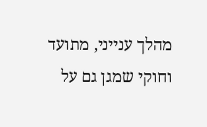מהלך ענייני, מתועד וחוקי שמגן גם על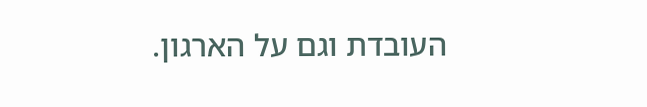העובדת וגם על הארגון.